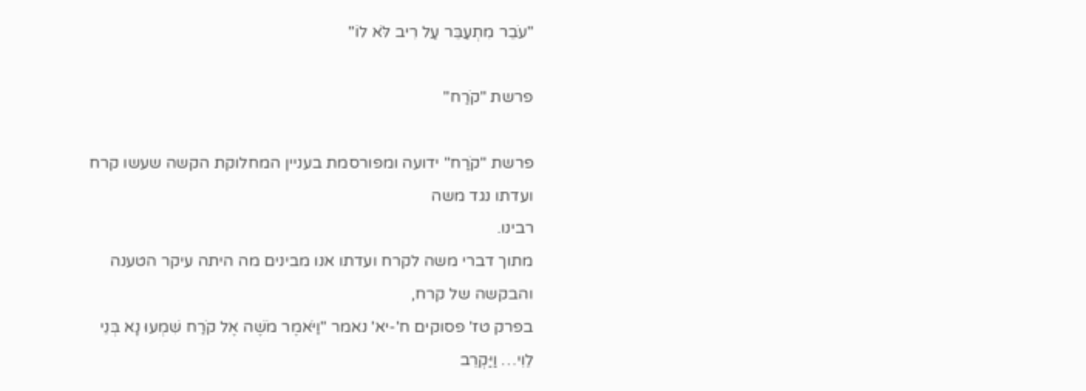"עֹבֵר מִתְעַבֵּר עַל רִיב לֹּא לוֹ"

פרשת "קֹרַח"

פרשת "קֹרַח" ידועה ומפורסמת בעניין המחלוקת הקשה שעשו קרח ועדתו נגד משה
רבינו.
מתוך דברי משה לקרח ועדתו אנו מבינים מה היתה עיקר הטענה והבקשה של קרח,
בפרק טז' פסוקים ח'-יא' נאמר "וַיֹּאמֶר מֹשֶׁה אֶל קֹרַח שִׁמְעוּ נָא בְּנֵי לֵוִי… וַיַּקְרֵב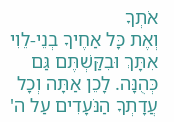אֹתְךָ
וְאֶת כָּל אַחֶיךָ בְנֵי-לֵוִי אִתָּךְ וּבִקַּשְׁתֶּם גַּם כְּהֻנָּה. לָכֵן אַתָּה וְכָל עֲדָתְךָ הַנֹּעָדִים עַל ה'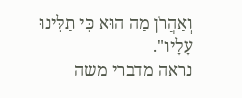וְאַהֲרֹן מַה הוּא כִּי תַלִּינוּ עָלָיו".
נראה מדברי משה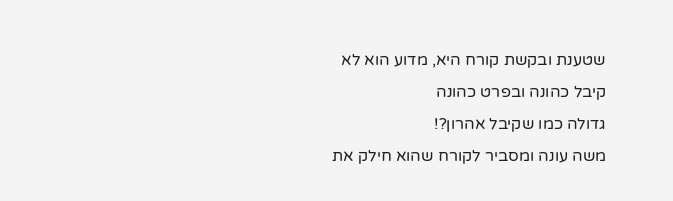שטענת ובקשת קורח היא, מדוע הוא לא קיבל כהונה ובפרט כהונה
גדולה כמו שקיבל אהרון?!
משה עונה ומסביר לקורח שהוא חילק את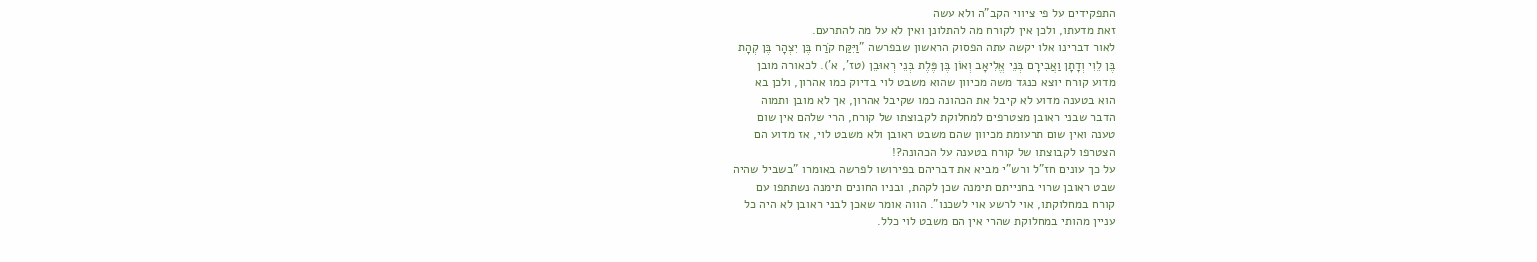התפקידים על פי ציווי הקב"ה ולא עשה
זאת מדעתו, ולכן אין לקורח מה להתלונן ואין לא על מה להתרעם.
לאור דברינו אלו יקשה עתה הפסוק הראשון שבפרשה "וַיִּקַּח קֹרַח בֶּן יִצְהָר בֶּן קְהָת
בֶּן לֵוִי וְדָתָן וַאֲבִירָם בְּנֵי אֱלִיאָב וְאוֹן בֶּן פֶּלֶת בְּנֵי רְאוּבֵן (טז', א'). לכאורה מובן
מדוע קורח יוצא כנגד משה מכיוון שהוא משבט לוי בדיוק כמו אהרון, ולכן בא
הוא בטענה מדוע לא קיבל את הכהונה כמו שקיבל אהרון, אך לא מובן ותמוה
הדבר שבני ראובן מצטרפים למחלוקת לקבוצתו של קורח, הרי שלהם אין שום
טענה ואין שום תרעומת מכיוון שהם משבט ראובן ולא משבט לוי, אז מדוע הם
הצטרפו לקבוצתו של קורח בטענה על הכהונה?!
על כך עונים חז"ל ורש"י מביא את דבריהם בפירושו לפרשה באומרו "בשביל שהיה
שבט ראובן שרוי בחנייתם תימנה שכן לקהת, ובניו החונים תימנה נשתתפו עם
קורח במחלוקתו, אוי לרשע אוי לשכנו". הווה אומר שאכן לבני ראובן לא היה כל
עניין מהותי במחלוקת שהרי אין הם משבט לוי כלל.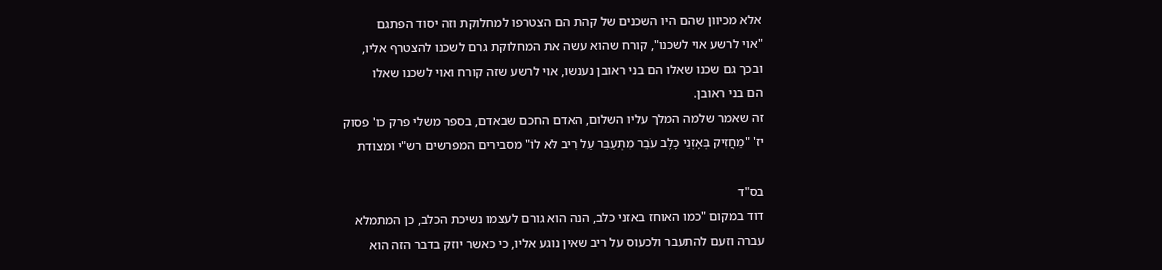אלא מכיוון שהם היו השכנים של קהת הם הצטרפו למחלוקת וזה יסוד הפתגם
"אוי לרשע אוי לשכנו", קורח שהוא עשה את המחלוקת גרם לשכנו להצטרף אליו,
ובכך גם שכנו שאלו הם בני ראובן נענשו, אוי לרשע שזה קורח ואוי לשכנו שאלו
הם בני ראובן.
זה שאמר שלמה המלך עליו השלום, האדם החכם שבאדם, בספר משלי פרק כו' פסוק
יז' "מַחֲזִיק בְּאָזְנֵי כָלֶב עֹבֵר מִתְעַבֵּר עַל רִיב לֹּא לוֹ" מסבירים המפרשים רש"י ומצודת

בס"ד
דוד במקום "כמו האוחז באזני כלב, הנה הוא גורם לעצמו נשיכת הכלב, כן המתמלא
עברה וזעם להתעבר ולכעוס על ריב שאין נוגע אליו, כי כאשר יוזק בדבר הזה הוא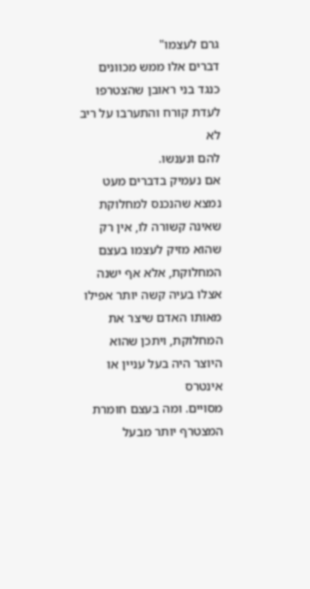גרם לעצמו"
דברים אלו ממש מכוונים כנגד בני ראובן שהצטרפו לעדת קורח והתערבו על ריב לא
להם ונענשו.
אם נעמיק בדברים מעט נמצא שהנכנס למחלוקת שאינה קשורה לו, אין רק
שהוא מזיק לעצמו בעצם המחלוקת, אלא אף ישנה אצלו בעיה קשה יותר אפילו
מאותו האדם שיצר את המחלוקת, ויתכן שהוא היוצר היה בעל עניין או אינטרס
מסויים. ומה בעצם חומרת המצטרף יותר מבעל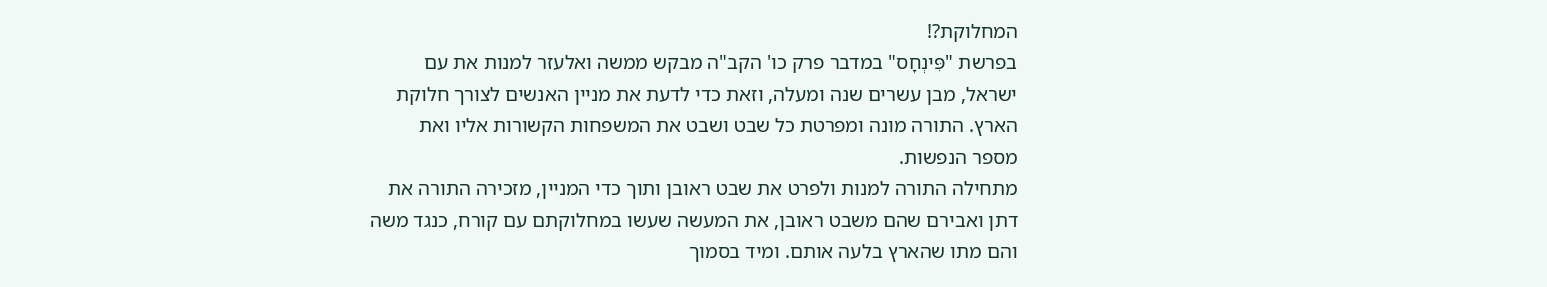המחלוקת?!
בפרשת "פִּינְחָס" במדבר פרק כו' הקב"ה מבקש ממשה ואלעזר למנות את עם
ישראל, מבן עשרים שנה ומעלה, וזאת כדי לדעת את מניין האנשים לצורך חלוקת
הארץ. התורה מונה ומפרטת כל שבט ושבט את המשפחות הקשורות אליו ואת
מספר הנפשות.
מתחילה התורה למנות ולפרט את שבט ראובן ותוך כדי המניין, מזכירה התורה את
דתן ואבירם שהם משבט ראובן, את המעשה שעשו במחלוקתם עם קורח, כנגד משה
והם מתו שהארץ בלעה אותם. ומיד בסמוך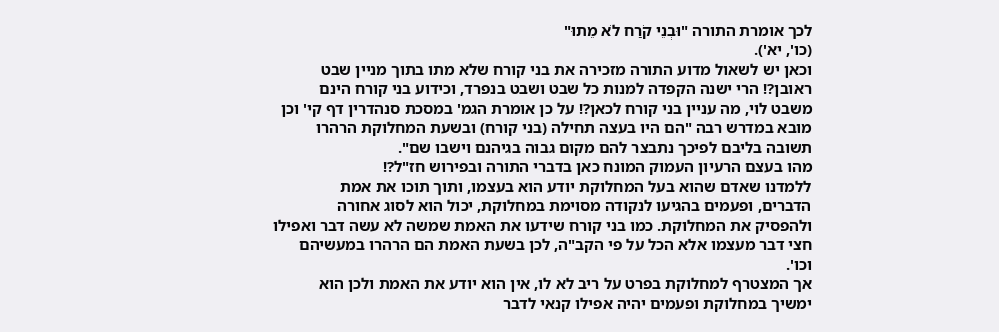לכך אומרת התורה "וּבְנֵי קֹרַח לֹא מֵתוּ"
(כו', יא').
וכאן יש לשאול מדוע התורה מזכירה את בני קורח שלא מתו בתוך מניין שבט
ראובן?! הרי ישנה הקפדה למנות כל שבט ושבט בנפרד, וכידוע בני קורח הינם
משבט לוי, מה עניין בני קורח לכאן?! על כן אומרת הגמ' במסכת סנהדרין דף קי' וכן
מובא במדרש רבה "הם היו בעצה תחילה (בני קורח) ובשעת המחלוקת הרהרו
תשובה בליבם לפיכך נתבצר להם מקום גבוה בגיהנם וישבו שם".
מהו בעצם הרעיון העמוק המונח כאן בדברי התורה ובפירוש חז"ל?!
ללמדנו שאדם שהוא בעל המחלוקת יודע הוא בעצמו, ותוך תוכו את אמת
הדברים, ופעמים בהגיעו לנקודה מסוימת במחלוקת, יכול הוא לסוג אחורה
ולהפסיק את המחלוקת. כמו בני קורח שידעו את האמת שמשה לא עשה דבר ואפילו
חצי דבר מעצמו אלא הכל על פי הקב"ה, לכן בשעת האמת הם הרהרו במעשיהם
וכו'.
אך המצטרף למחלוקת בפרט על ריב לא לו, אין הוא יודע את האמת ולכן הוא
ימשיך במחלוקת ופעמים יהיה אפילו קנאי לדבר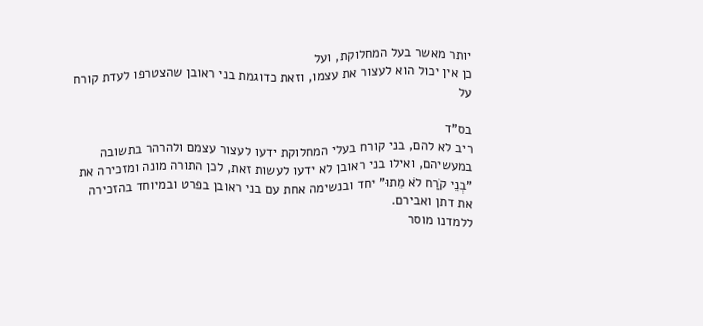יותר מאשר בעל המחלוקת, ועל
כן אין יכול הוא לעצור את עצמו, וזאת כדוגמת בני ראובן שהצטרפו לעדת קורח על

בס"ד
ריב לא להם, בני קורח בעלי המחלוקת ידעו לעצור עצמם ולהרהר בתשובה
במעשיהם, ואילו בני ראובן לא ידעו לעשות זאת, לכן התורה מונה ומזכירה את
"בְנֵי קֹרַח לֹא מֵתוּ" יחד ובנשימה אחת עם בני ראובן בפרט ובמיוחד בהזכירה
את דתן ואבירם.
ללמדנו מוסר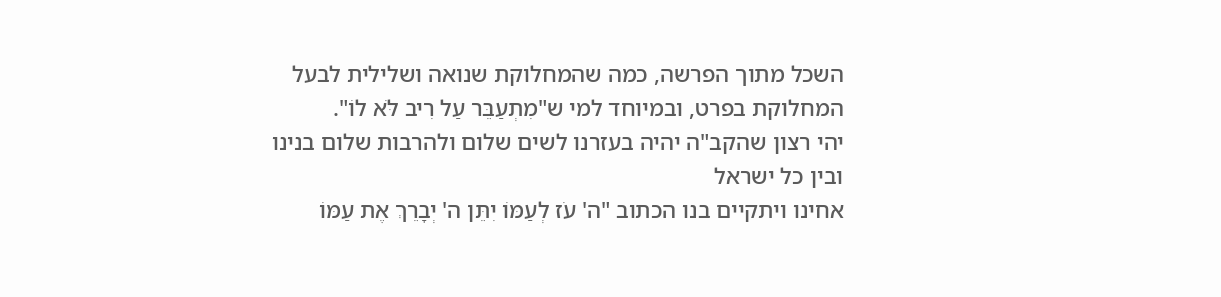השכל מתוך הפרשה, כמה שהמחלוקת שנואה ושלילית לבעל
המחלוקת בפרט, ובמיוחד למי ש"מִתְעַבֵּר עַל רִיב לֹּא לוֹ".
יהי רצון שהקב"ה יהיה בעזרנו לשים שלום ולהרבות שלום בנינו ובין כל ישראל
אחינו ויתקיים בנו הכתוב "ה' עֹז לְעַמּוֹ יִתֵּן ה' יְבָרֵךְ אֶת עַמּוֹ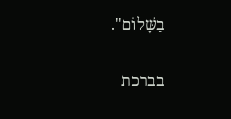בַשָּׁלוֹם".

בברכת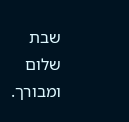שבת שלום ומבורך.